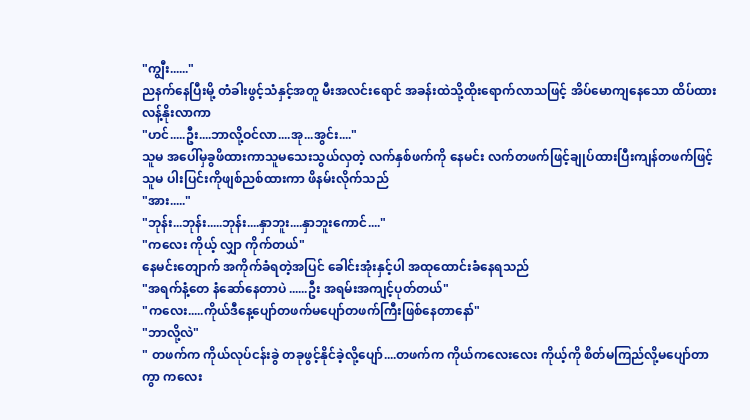"ကျွီး......"
ညနက်နေပြီးမို့ တံခါးဖွင့်သံနှင့်အတူ မီးအလင်းရောင် အခန်းထဲသို့ထိုးရောက်လာသဖြင့် အိပ်မောကျနေသော ထိပ်ထား လန့်နိုးလာကာ
"ဟင်.....ဦး....ဘာလို့ဝင်လာ....အု...အွင်း...."
သူမ အပေါ်မှခွဖိထားကာသူမသေးသွယ်လှတဲ့ လက်နှစ်ဖက်ကို နေမင်း လက်တဖက်ဖြင့်ချုပ်ထားပြီးကျန်တဖက်ဖြင့် သူမ ပါးပြင်းကိုဖျစ်ညစ်ထားကာ ဖိနမ်းလိုက်သည်
"အား....."
"ဘုန်း...ဘုန်း.....ဘုန်း....နှာဘူး....နှာဘူးကောင်...."
"ကလေး ကိုယ့် လျှာ ကိုက်တယ်"
နေမင်းတျောက် အကိုက်ခံရတဲ့အပြင် ခေါင်းအုံးနှင့်ပါ အထုထောင်းခံနေရသည်
"အရက်နံ့တေ နံဆော်နေတာပဲ ......ဦး အရမ်းအကျင့်ပုတ်တယ်"
"ကလေး.....ကိုယ်ဒီနေ့ပျော်တဖက်မပျော်တဖက်ကြီးဖြစ်နေတာနော်"
"ဘာလို့လဲ"
" တဖက်က ကိုယ်လုပ်ငန်းခွဲ တခုဖွင့်နိုင်ခဲ့လို့ပျော်....တဖက်က ကိုယ်ကလေးလေး ကိုယ့်ကို စိတ်မကြည်လို့မပျော်တာကွာ ကလေး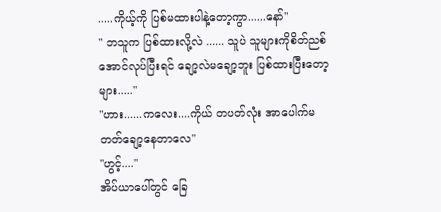.....ကိုယ့်ကို ပြစ်မထားပါနဲ့တော့ကွာ......နော်"
" ဘသူက ပြစ်ထားလို့လဲ ...... သူပဲ သူများကိုစိတ်ညစ်အောင်လုပ်ပြီးရင် ချော့လဲမချော့ဘူး ပြစ်ထားပြီးတော့များ....."
"ဟား......ကလေး....ကိုယ် တပတ်လုံး အာပေါက်မတတ်ချော့နေတာလေ"
"ဟွင့်...."
အိပ်ယာပေါ်တွင် ခြေ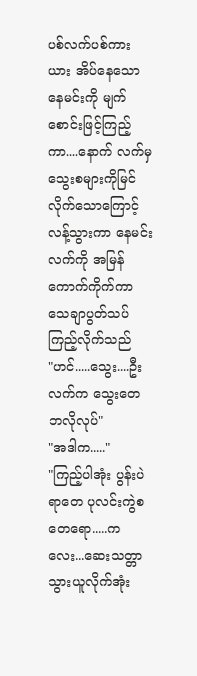ပစ်လက်ပစ်ကားယား အိပ်နေသော နေမင်းကို မျက်စောင်းဖြင့်ကြည့်ကာ....နောက် လက်မှသွေးစများကိုမြင်လိုက်သောကြောင့် လန့်သွားကာ နေမင်းလက်ကို အမြန်ကောက်ကိုက်ကာ သေချာပွတ်သပ်ကြည့်လိုက်သည်
"ဟင်.....သွေး....ဦး လက်က သွေးတေ ဘလိုလုပ်"
"အဒါက....."
"ကြည့်ပါအုံး ပွန်းပဲရာတေ ပုလင်းကွဲစတေရော.....ကလေး...ဆေးသတ္တာသွားယူလိုက်အုံး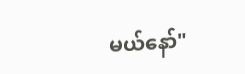မယ်နော်"